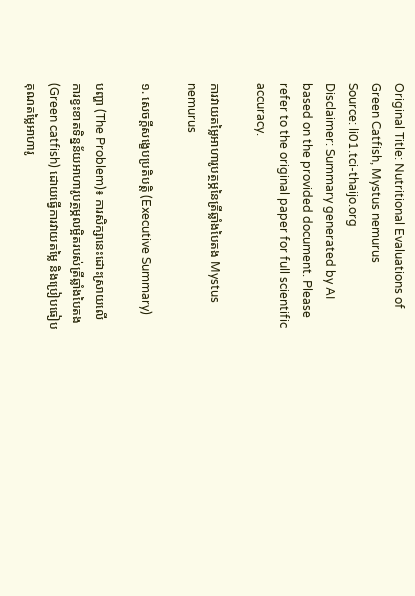Original Title: Nutritional Evaluations of Green Catfish, Mystus nemurus
Source: li01.tci-thaijo.org
Disclaimer: Summary generated by AI based on the provided document. Please refer to the original paper for full scientific accuracy.

ការវាយតម្លៃអាហារូបត្ថម្ភនៃត្រីឆ្លាំងបៃតង Mystus nemurus

១. សេចក្តីសង្ខេបប្រតិបត្តិ (Executive Summary)

បញ្ហា (The Problem)៖ ការសិក្សានេះដោះស្រាយលើការខ្វះខាតទិន្នន័យអាហារូបត្ថម្ភលម្អិតរបស់ត្រីឆ្លាំងបៃតង (Green catfish) ដោយធ្វើការវាយតម្លៃ និងប្រៀបធៀបគុណតម្លៃអាហារូ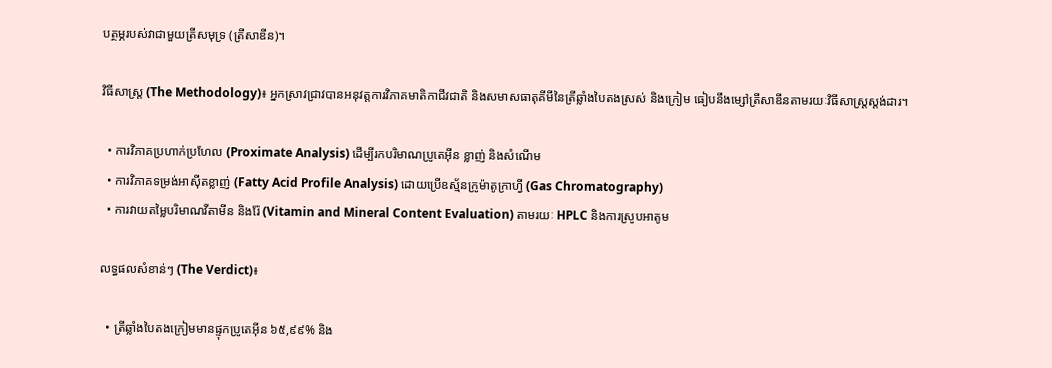បត្ថម្ភរបស់វាជាមួយត្រីសមុទ្រ (ត្រីសាឌីន)។

វិធីសាស្ត្រ (The Methodology)៖ អ្នកស្រាវជ្រាវបានអនុវត្តការវិភាគមាតិកាជីវជាតិ និងសមាសធាតុគីមីនៃត្រីឆ្លាំងបៃតងស្រស់ និងក្រៀម ធៀបនឹងម្សៅត្រីសាឌីនតាមរយៈវិធីសាស្ត្រស្តង់ដារ។

  • ការវិភាគប្រហាក់ប្រហែល (Proximate Analysis) ដើម្បីរកបរិមាណប្រូតេអ៊ីន ខ្លាញ់ និងសំណើម
  • ការវិភាគទម្រង់អាស៊ីតខ្លាញ់ (Fatty Acid Profile Analysis) ដោយប្រើឧស្ម័នក្រូម៉ាតូក្រាហ្វី (Gas Chromatography)
  • ការវាយតម្លៃបរិមាណវីតាមីន និងរ៉ែ (Vitamin and Mineral Content Evaluation) តាមរយៈ HPLC និងការស្រូបអាតូម

លទ្ធផលសំខាន់ៗ (The Verdict)៖

  • ត្រីឆ្លាំងបៃតងក្រៀមមានផ្ទុកប្រូតេអ៊ីន ៦៥,៩៩% និង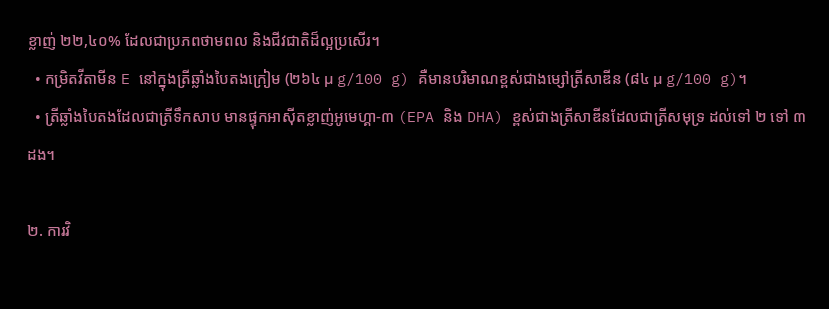ខ្លាញ់ ២២,៤០% ដែលជាប្រភពថាមពល និងជីវជាតិដ៏ល្អប្រសើរ។
  • កម្រិតវីតាមីន E នៅក្នុងត្រីឆ្លាំងបៃតងក្រៀម (២៦៤ µ g/100 g) គឺមានបរិមាណខ្ពស់ជាងម្សៅត្រីសាឌីន (៨៤ µ g/100 g)។
  • ត្រីឆ្លាំងបៃតងដែលជាត្រីទឹកសាប មានផ្ទុកអាស៊ីតខ្លាញ់អូមេហ្គា-៣ (EPA និង DHA) ខ្ពស់ជាងត្រីសាឌីនដែលជាត្រីសមុទ្រ ដល់ទៅ ២ ទៅ ៣ ដង។

២. ការវិ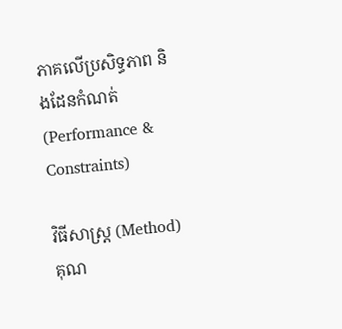ភាគលើប្រសិទ្ធភាព និងដែនកំណត់ (Performance & Constraints)

វិធីសាស្ត្រ (Method) គុណ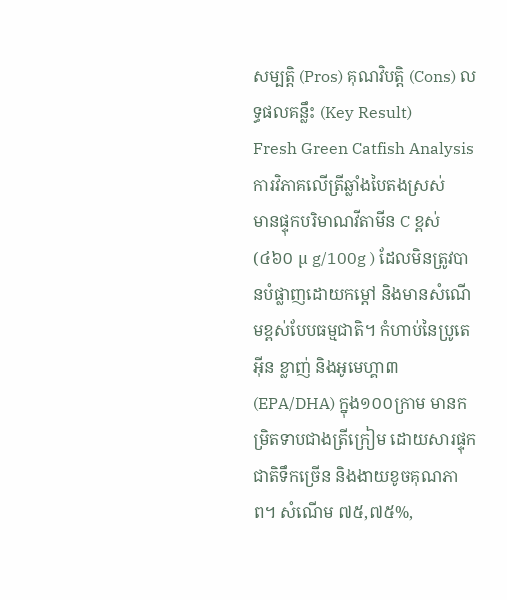សម្បត្តិ (Pros) គុណវិបត្តិ (Cons) លទ្ធផលគន្លឹះ (Key Result)
Fresh Green Catfish Analysis
ការវិភាគលើត្រីឆ្លាំងបៃតងស្រស់
មានផ្ទុកបរិមាណវីតាមីន C ខ្ពស់ (៤៦០ µ g/100g ) ដែលមិនត្រូវបានបំផ្លាញដោយកម្ដៅ និងមានសំណើមខ្ពស់បែបធម្មជាតិ។ កំហាប់នៃប្រូតេអ៊ីន ខ្លាញ់ និងអូមេហ្គា៣ (EPA/DHA) ក្នុង១០០ក្រាម មានកម្រិតទាបជាងត្រីក្រៀម ដោយសារផ្ទុកជាតិទឹកច្រើន និងងាយខូចគុណភាព។ សំណើម ៧៥,៧៥%,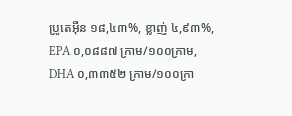ប្រូតេអ៊ីន ១៨,៤៣%, ខ្លាញ់ ៤,៩៣%, EPA ០,០៨៨៧ ក្រាម/១០០ក្រាម, DHA ០,៣៣៥២ ក្រាម/១០០ក្រា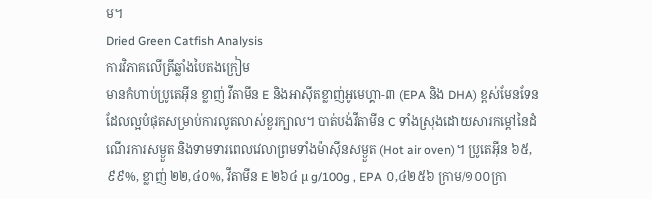ម។
Dried Green Catfish Analysis
ការវិភាគលើត្រីឆ្លាំងបៃតងក្រៀម
មានកំហាប់ប្រូតេអ៊ីន ខ្លាញ់ វីតាមីន E និងអាស៊ីតខ្លាញ់អូមេហ្គា-៣ (EPA និង DHA) ខ្ពស់មែនទែន ដែលល្អបំផុតសម្រាប់ការលូតលាស់ខួរក្បាល។ បាត់បង់វីតាមីន C ទាំងស្រុងដោយសារកម្ដៅនៃដំណើរការសម្ងួត និងទាមទារពេលវេលាព្រមទាំងម៉ាស៊ីនសម្ងួត (Hot air oven)។ ប្រូតេអ៊ីន ៦៥,៩៩%, ខ្លាញ់ ២២,៤០%, វីតាមីន E ២៦៤ µ g/100g , EPA ០,៤២៥៦ ក្រាម/១០០ក្រា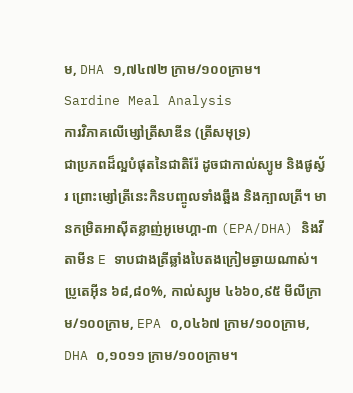ម, DHA ១,៧៤៧២ ក្រាម/១០០ក្រាម។
Sardine Meal Analysis
ការវិភាគលើម្សៅត្រីសាឌីន (ត្រីសមុទ្រ)
ជាប្រភពដ៏ល្អបំផុតនៃជាតិរ៉ែ ដូចជាកាល់ស្យូម និងផូស្វ័រ ព្រោះម្សៅត្រីនេះកិនបញ្ចូលទាំងឆ្អឹង និងក្បាលត្រី។ មានកម្រិតអាស៊ីតខ្លាញ់អូមេហ្គា-៣ (EPA/DHA) និងវីតាមីន E ទាបជាងត្រីឆ្លាំងបៃតងក្រៀមឆ្ងាយណាស់។ ប្រូតេអ៊ីន ៦៨,៨០%, កាល់ស្យូម ៤៦៦០,៩៥ មីលីក្រាម/១០០ក្រាម, EPA ០,០៤៦៧ ក្រាម/១០០ក្រាម, DHA ០,១០១១ ក្រាម/១០០ក្រាម។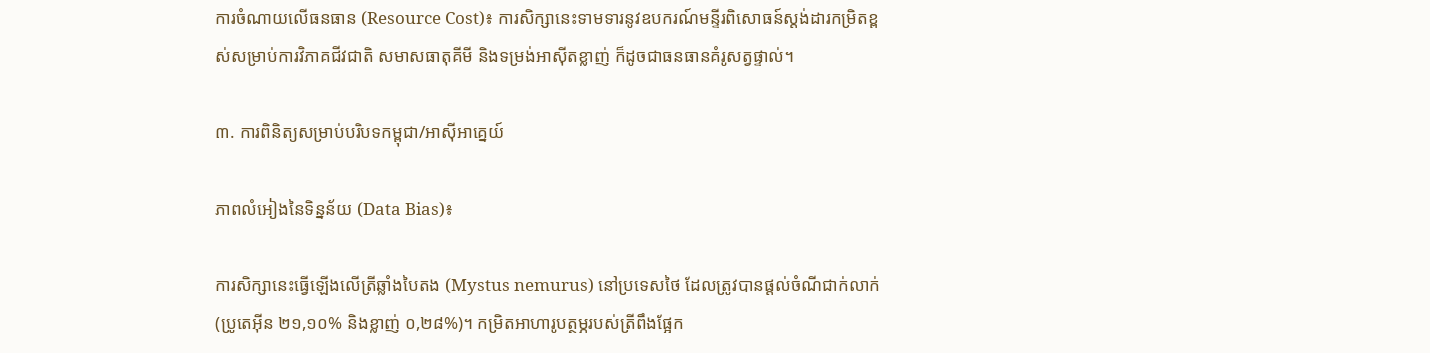ការចំណាយលើធនធាន (Resource Cost)៖ ការសិក្សានេះទាមទារនូវឧបករណ៍មន្ទីរពិសោធន៍ស្តង់ដារកម្រិតខ្ពស់សម្រាប់ការវិភាគជីវជាតិ សមាសធាតុគីមី និងទម្រង់អាស៊ីតខ្លាញ់ ក៏ដូចជាធនធានគំរូសត្វផ្ទាល់។

៣. ការពិនិត្យសម្រាប់បរិបទកម្ពុជា/អាស៊ីអាគ្នេយ៍

ភាពលំអៀងនៃទិន្នន័យ (Data Bias)៖

ការសិក្សានេះធ្វើឡើងលើត្រីឆ្លាំងបៃតង (Mystus nemurus) នៅប្រទេសថៃ ដែលត្រូវបានផ្តល់ចំណីជាក់លាក់ (ប្រូតេអ៊ីន ២១,១០% និងខ្លាញ់ ០,២៨%)។ កម្រិតអាហារូបត្ថម្ភរបស់ត្រីពឹងផ្អែក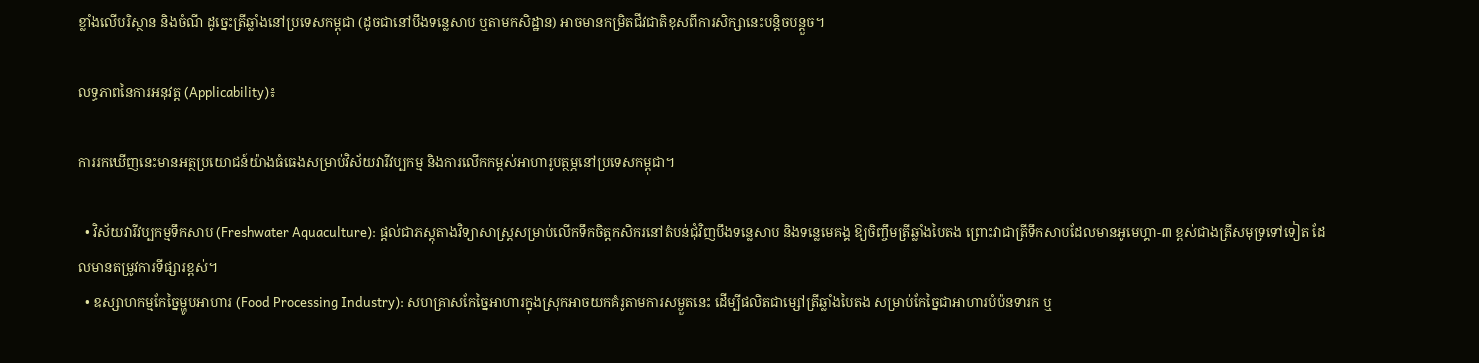ខ្លាំងលើបរិស្ថាន និងចំណី ដូច្នេះត្រីឆ្លាំងនៅប្រទេសកម្ពុជា (ដូចជានៅបឹងទន្លេសាប ឬតាមកសិដ្ឋាន) អាចមានកម្រិតជីវជាតិខុសពីការសិក្សានេះបន្តិចបន្តួច។

លទ្ធភាពនៃការអនុវត្ត (Applicability)៖

ការរកឃើញនេះមានអត្ថប្រយោជន៍យ៉ាងធំធេងសម្រាប់វិស័យវារីវប្បកម្ម និងការលើកកម្ពស់អាហារូបត្ថម្ភនៅប្រទេសកម្ពុជា។

  • វិស័យវារីវប្បកម្មទឹកសាប (Freshwater Aquaculture): ផ្តល់ជាភស្តុតាងវិទ្យាសាស្ត្រសម្រាប់លើកទឹកចិត្តកសិករនៅតំបន់ជុំវិញបឹងទន្លេសាប និងទន្លេមេគង្គ ឱ្យចិញ្ចឹមត្រីឆ្លាំងបៃតង ព្រោះវាជាត្រីទឹកសាបដែលមានអូមេហ្គា-៣ ខ្ពស់ជាងត្រីសមុទ្រទៅទៀត ដែលមានតម្រូវការទីផ្សារខ្ពស់។
  • ឧស្សាហកម្មកែច្នៃម្ហូបអាហារ (Food Processing Industry): សហគ្រាសកែច្នៃអាហារក្នុងស្រុកអាចយកគំរូតាមការសម្ងួតនេះ ដើម្បីផលិតជាម្សៅត្រីឆ្លាំងបៃតង សម្រាប់កែច្នៃជាអាហារបំប៉នទារក ឬ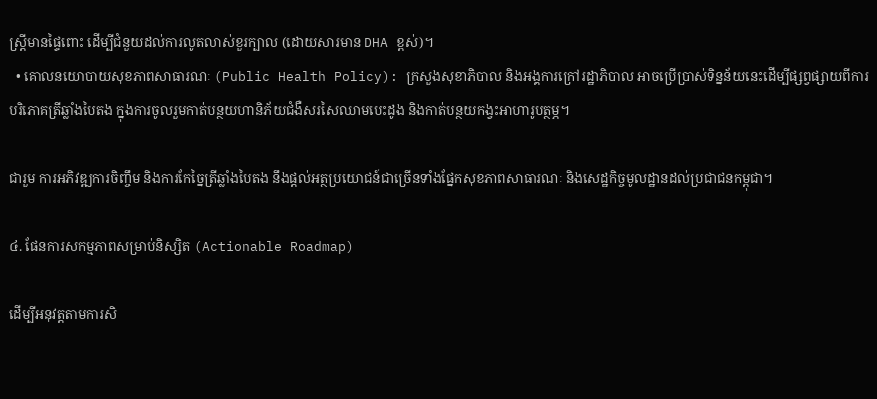ស្ត្រីមានផ្ទៃពោះ ដើម្បីជំនួយដល់ការលូតលាស់ខួរក្បាល (ដោយសារមាន DHA ខ្ពស់)។
  • គោលនយោបាយសុខភាពសាធារណៈ (Public Health Policy): ក្រសួងសុខាភិបាល និងអង្គការក្រៅរដ្ឋាភិបាល អាចប្រើប្រាស់ទិន្នន័យនេះដើម្បីផ្សព្វផ្សាយពីការបរិភោគត្រីឆ្លាំងបៃតង ក្នុងការចូលរួមកាត់បន្ថយហានិភ័យជំងឺសរសៃឈាមបេះដូង និងកាត់បន្ថយកង្វះអាហារូបត្ថម្ភ។

ជារួម ការអភិវឌ្ឍការចិញ្ចឹម និងការកែច្នៃត្រីឆ្លាំងបៃតង នឹងផ្តល់អត្ថប្រយោជន៍ជាច្រើនទាំងផ្នែកសុខភាពសាធារណៈ និងសេដ្ឋកិច្ចមូលដ្ឋានដល់ប្រជាជនកម្ពុជា។

៤. ផែនការសកម្មភាពសម្រាប់និស្សិត (Actionable Roadmap)

ដើម្បីអនុវត្តតាមការសិ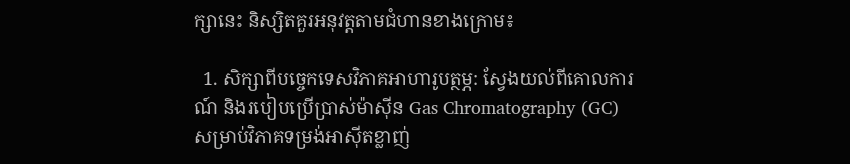ក្សានេះ និស្សិតគួរអនុវត្តតាមជំហានខាងក្រោម៖

  1. សិក្សាពីបច្ចេកទេសវិភាគអាហារូបត្ថម្ភ: ស្វែងយល់ពីគោលការណ៍ និងរបៀបប្រើប្រាស់ម៉ាស៊ីន Gas Chromatography (GC) សម្រាប់វិភាគទម្រង់អាស៊ីតខ្លាញ់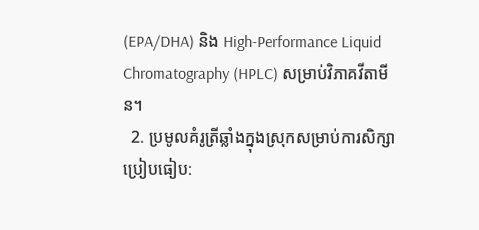(EPA/DHA) និង High-Performance Liquid Chromatography (HPLC) សម្រាប់វិភាគវីតាមីន។
  2. ប្រមូលគំរូត្រីឆ្លាំងក្នុងស្រុកសម្រាប់ការសិក្សាប្រៀបធៀប: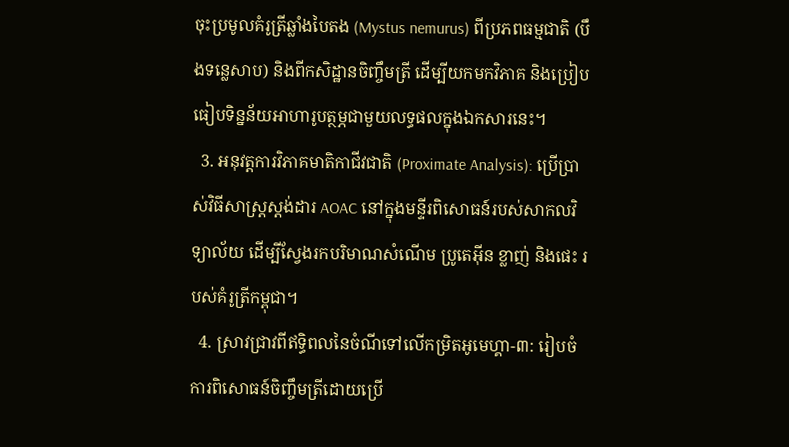ចុះប្រមូលគំរូត្រីឆ្លាំងបៃតង (Mystus nemurus) ពីប្រភពធម្មជាតិ (បឹងទន្លេសាប) និងពីកសិដ្ឋានចិញ្ចឹមត្រី ដើម្បីយកមកវិភាគ និងប្រៀបធៀបទិន្នន័យអាហារូបត្ថម្ភជាមួយលទ្ធផលក្នុងឯកសារនេះ។
  3. អនុវត្តការវិភាគមាតិកាជីវជាតិ (Proximate Analysis): ប្រើប្រាស់វិធីសាស្ត្រស្តង់ដារ AOAC នៅក្នុងមន្ទីរពិសោធន៍របស់សាកលវិទ្យាល័យ ដើម្បីស្វែងរកបរិមាណសំណើម ប្រូតេអ៊ីន ខ្លាញ់ និងផេះ របស់គំរូត្រីកម្ពុជា។
  4. ស្រាវជ្រាវពីឥទ្ធិពលនៃចំណីទៅលើកម្រិតអូមេហ្គា-៣: រៀបចំការពិសោធន៍ចិញ្ចឹមត្រីដោយប្រើ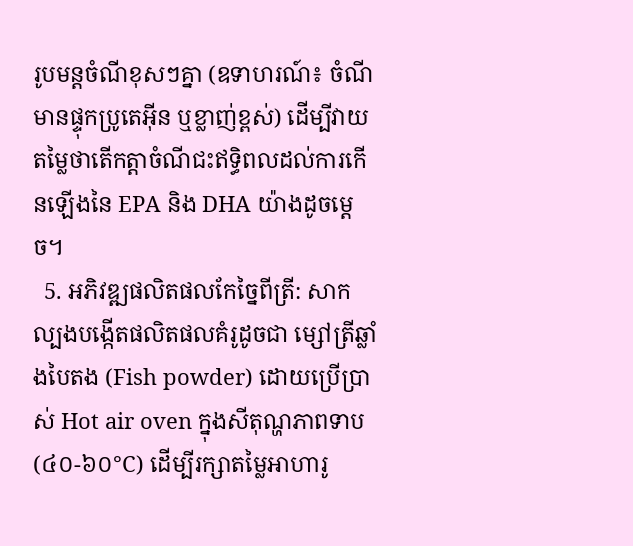រូបមន្តចំណីខុសៗគ្នា (ឧទាហរណ៍៖ ចំណីមានផ្ទុកប្រូតេអ៊ីន ឬខ្លាញ់ខ្ពស់) ដើម្បីវាយតម្លៃថាតើកត្តាចំណីជះឥទ្ធិពលដល់ការកើនឡើងនៃ EPA និង DHA យ៉ាងដូចម្តេច។
  5. អភិវឌ្ឍផលិតផលកែច្នៃពីត្រី: សាកល្បងបង្កើតផលិតផលគំរូដូចជា ម្សៅត្រីឆ្លាំងបៃតង (Fish powder) ដោយប្រើប្រាស់ Hot air oven ក្នុងសីតុណ្ហភាពទាប (៤០-៦០°C) ដើម្បីរក្សាតម្លៃអាហារូ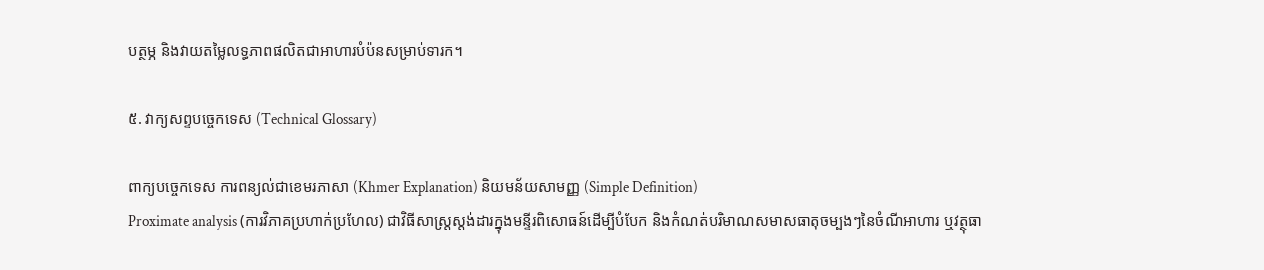បត្ថម្ភ និងវាយតម្លៃលទ្ធភាពផលិតជាអាហារបំប៉នសម្រាប់ទារក។

៥. វាក្យសព្ទបច្ចេកទេស (Technical Glossary)

ពាក្យបច្ចេកទេស ការពន្យល់ជាខេមរភាសា (Khmer Explanation) និយមន័យសាមញ្ញ (Simple Definition)
Proximate analysis (ការវិភាគប្រហាក់ប្រហែល) ជាវិធីសាស្ត្រស្តង់ដារក្នុងមន្ទីរពិសោធន៍ដើម្បីបំបែក និងកំណត់បរិមាណសមាសធាតុចម្បងៗនៃចំណីអាហារ ឬវត្ថុធា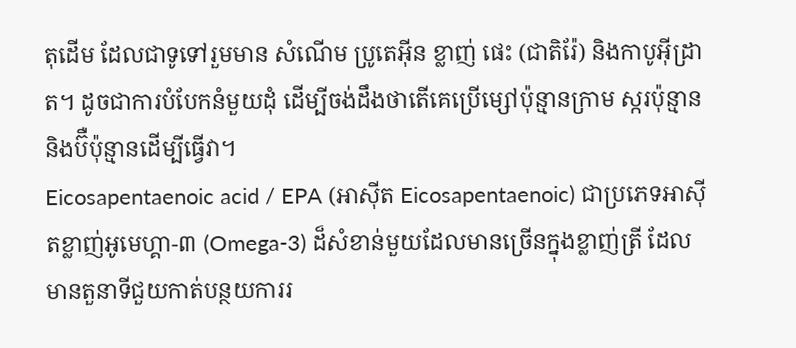តុដើម ដែលជាទូទៅរួមមាន សំណើម ប្រូតេអ៊ីន ខ្លាញ់ ផេះ (ជាតិរ៉ែ) និងកាបូអ៊ីដ្រាត។ ដូចជាការបំបែកនំមួយដុំ ដើម្បីចង់ដឹងថាតើគេប្រើម្សៅប៉ុន្មានក្រាម ស្ករប៉ុន្មាន និងប៊ឺប៉ុន្មានដើម្បីធ្វើវា។
Eicosapentaenoic acid / EPA (អាស៊ីត Eicosapentaenoic) ជាប្រភេទអាស៊ីតខ្លាញ់អូមេហ្គា-៣ (Omega-3) ដ៏សំខាន់មួយដែលមានច្រើនក្នុងខ្លាញ់ត្រី ដែលមានតួនាទីជួយកាត់បន្ថយការរ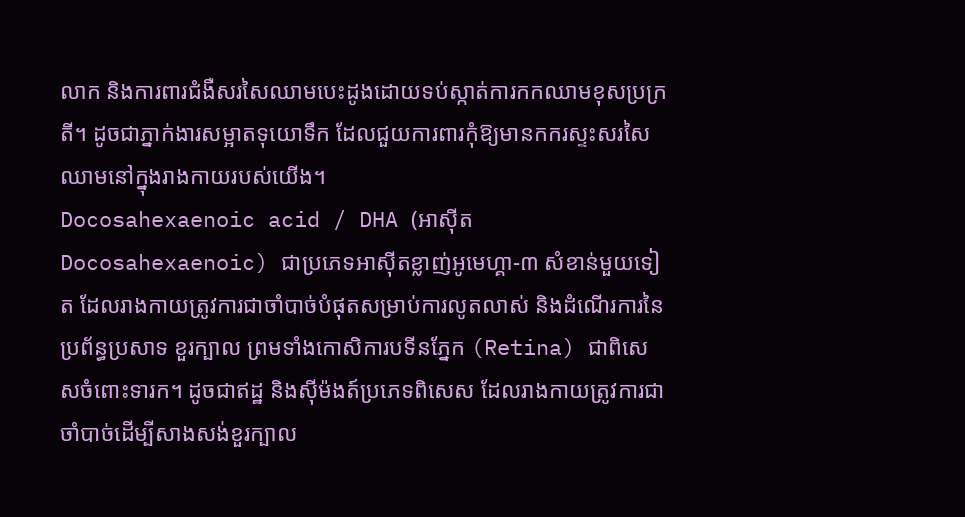លាក និងការពារជំងឺសរសៃឈាមបេះដូងដោយទប់ស្កាត់ការកកឈាមខុសប្រក្រតី។ ដូចជាភ្នាក់ងារសម្អាតទុយោទឹក ដែលជួយការពារកុំឱ្យមានកករស្ទះសរសៃឈាមនៅក្នុងរាងកាយរបស់យើង។
Docosahexaenoic acid / DHA (អាស៊ីត Docosahexaenoic) ជាប្រភេទអាស៊ីតខ្លាញ់អូមេហ្គា-៣ សំខាន់មួយទៀត ដែលរាងកាយត្រូវការជាចាំបាច់បំផុតសម្រាប់ការលូតលាស់ និងដំណើរការនៃប្រព័ន្ធប្រសាទ ខួរក្បាល ព្រមទាំងកោសិការបទីនភ្នែក (Retina) ជាពិសេសចំពោះទារក។ ដូចជាឥដ្ឋ និងស៊ីម៉ងត៍ប្រភេទពិសេស ដែលរាងកាយត្រូវការជាចាំបាច់ដើម្បីសាងសង់ខួរក្បាល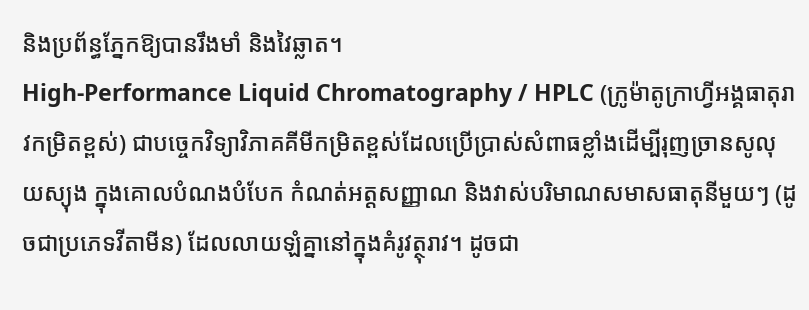និងប្រព័ន្ធភ្នែកឱ្យបានរឹងមាំ និងវៃឆ្លាត។
High-Performance Liquid Chromatography / HPLC (ក្រូម៉ាតូក្រាហ្វីអង្គធាតុរាវកម្រិតខ្ពស់) ជាបច្ចេកវិទ្យាវិភាគគីមីកម្រិតខ្ពស់ដែលប្រើប្រាស់សំពាធខ្លាំងដើម្បីរុញច្រានសូលុយស្យុង ក្នុងគោលបំណងបំបែក កំណត់អត្តសញ្ញាណ និងវាស់បរិមាណសមាសធាតុនីមួយៗ (ដូចជាប្រភេទវីតាមីន) ដែលលាយឡំគ្នានៅក្នុងគំរូវត្ថុរាវ។ ដូចជា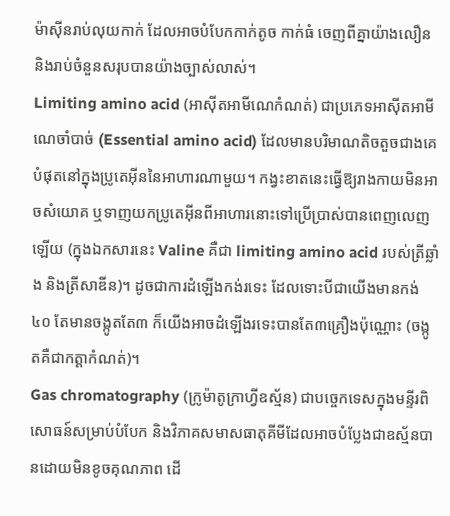ម៉ាស៊ីនរាប់លុយកាក់ ដែលអាចបំបែកកាក់តូច កាក់ធំ ចេញពីគ្នាយ៉ាងលឿន និងរាប់ចំនួនសរុបបានយ៉ាងច្បាស់លាស់។
Limiting amino acid (អាស៊ីតអាមីណេកំណត់) ជាប្រភេទអាស៊ីតអាមីណេចាំបាច់ (Essential amino acid) ដែលមានបរិមាណតិចតួចជាងគេបំផុតនៅក្នុងប្រូតេអ៊ីននៃអាហារណាមួយ។ កង្វះខាតនេះធ្វើឱ្យរាងកាយមិនអាចសំយោគ ឬទាញយកប្រូតេអ៊ីនពីអាហារនោះទៅប្រើប្រាស់បានពេញលេញឡើយ (ក្នុងឯកសារនេះ Valine គឺជា limiting amino acid របស់ត្រីឆ្លាំង និងត្រីសាឌីន)។ ដូចជាការដំឡើងកង់រទេះ ដែលទោះបីជាយើងមានកង់៤០ តែមានចង្កូតតែ៣ ក៏យើងអាចដំឡើងរទេះបានតែ៣គ្រឿងប៉ុណ្ណោះ (ចង្កូតគឺជាកត្តាកំណត់)។
Gas chromatography (ក្រូម៉ាតូក្រាហ្វីឧស្ម័ន) ជាបច្ចេកទេសក្នុងមន្ទីរពិសោធន៍សម្រាប់បំបែក និងវិភាគសមាសធាតុគីមីដែលអាចបំប្លែងជាឧស្ម័នបានដោយមិនខូចគុណភាព ដើ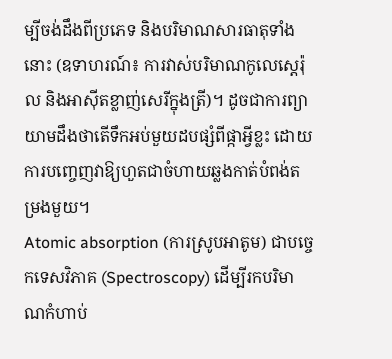ម្បីចង់ដឹងពីប្រភេទ និងបរិមាណសារធាតុទាំងនោះ (ឧទាហរណ៍៖ ការវាស់បរិមាណកូលេស្តេរ៉ុល និងអាស៊ីតខ្លាញ់សេរីក្នុងត្រី)។ ដូចជាការព្យាយាមដឹងថាតើទឹកអប់មួយដបផ្សំពីផ្កាអ្វីខ្លះ ដោយការបញ្ចេញវាឱ្យហួតជាចំហាយឆ្លងកាត់បំពង់តម្រងមួយ។
Atomic absorption (ការស្រូបអាតូម) ជាបច្ចេកទេសវិភាគ (Spectroscopy) ដើម្បីរកបរិមាណកំហាប់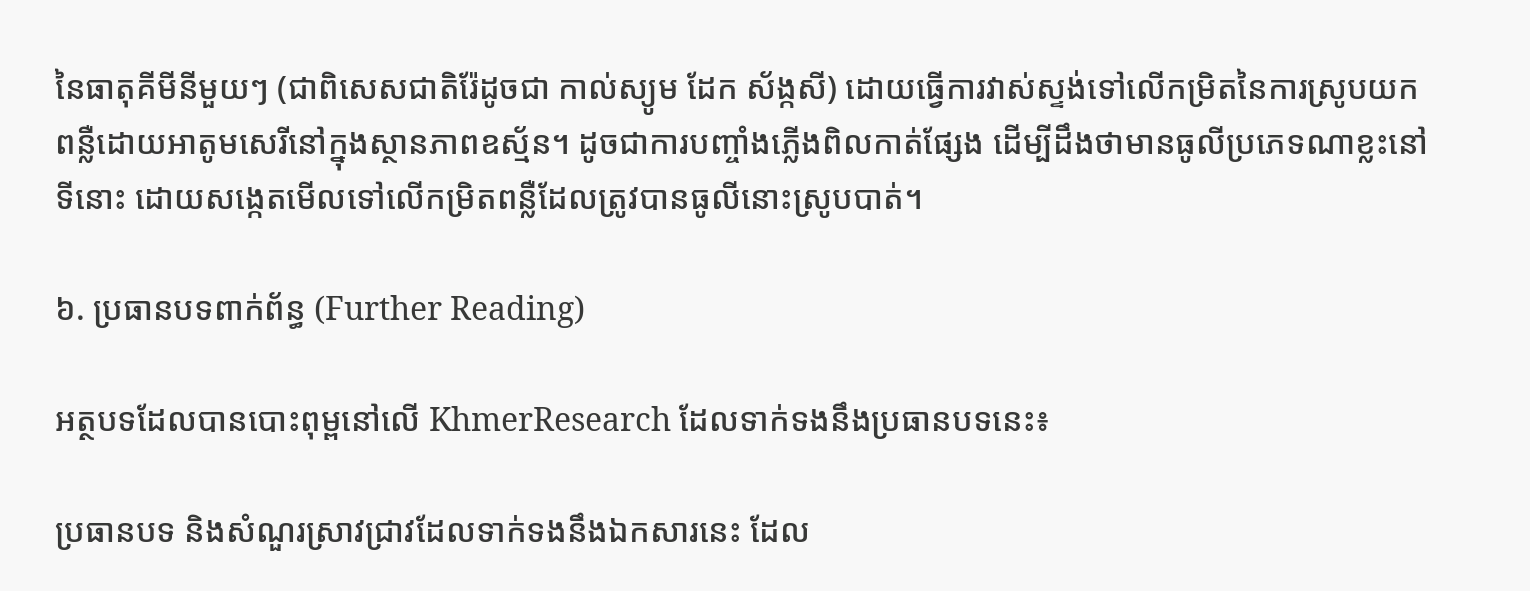នៃធាតុគីមីនីមួយៗ (ជាពិសេសជាតិរ៉ែដូចជា កាល់ស្យូម ដែក ស័ង្កសី) ដោយធ្វើការវាស់ស្ទង់ទៅលើកម្រិតនៃការស្រូបយកពន្លឺដោយអាតូមសេរីនៅក្នុងស្ថានភាពឧស្ម័ន។ ដូចជាការបញ្ចាំងភ្លើងពិលកាត់ផ្សែង ដើម្បីដឹងថាមានធូលីប្រភេទណាខ្លះនៅទីនោះ ដោយសង្កេតមើលទៅលើកម្រិតពន្លឺដែលត្រូវបានធូលីនោះស្រូបបាត់។

៦. ប្រធានបទពាក់ព័ន្ធ (Further Reading)

អត្ថបទដែលបានបោះពុម្ពនៅលើ KhmerResearch ដែលទាក់ទងនឹងប្រធានបទនេះ៖

ប្រធានបទ និងសំណួរស្រាវជ្រាវដែលទាក់ទងនឹងឯកសារនេះ ដែល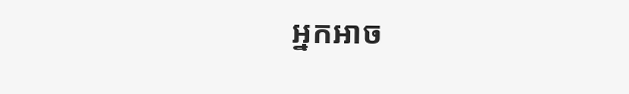អ្នកអាច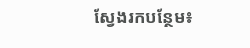ស្វែងរកបន្ថែម៖